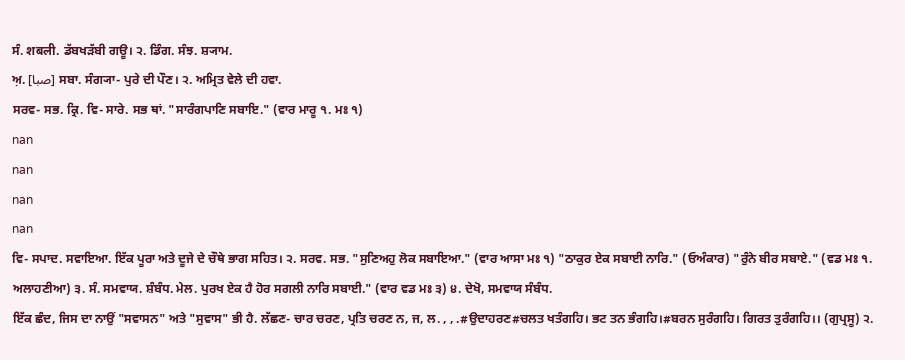ਸੰ. शबली. ਡੱਬਖੜੱਬੀ ਗਊ। ੨. ਡਿੰਗ. ਸੰਝ. ਸ਼੍ਯਾਮ.
ਅ਼. [صبا] ਸਬਾ. ਸੰਗ੍ਯਾ- ਪੁਰੇ ਦੀ ਪੌਣ। ੨. ਅਮ੍ਰਿਤ ਵੇਲੇ ਦੀ ਹਵਾ.
ਸਰਵ- ਸਭ. ਕ੍ਰਿ. ਵਿ- ਸਾਰੇ. ਸਭ ਥਾਂ. "ਸਾਰੰਗਪਾਣਿ ਸਬਾਇ." (ਵਾਰ ਮਾਰੂ ੧. ਮਃ ੧)
nan
nan
nan
nan
ਵਿ- ਸਪਾਦ. ਸਵਾਇਆ. ਇੱਕ ਪੂਰਾ ਅਤੇ ਦੂਜੇ ਦੇ ਚੌਥੇ ਭਾਗ ਸਹਿਤ। ੨. ਸਰਵ. ਸਭ. "ਸੁਣਿਅਹੁ ਲੋਕ ਸਬਾਇਆ." (ਵਾਰ ਆਸਾ ਮਃ ੧) "ਠਾਕੁਰ ਏਕ ਸਬਾਈ ਨਾਰਿ." (ਓਅੰਕਾਰ) "ਰੁੰਨੇ ਬੀਰ ਸਬਾਏ." (ਵਡ ਮਃ ੧. ਅਲਾਹਣੀਆ) ੩. ਸੰ. ਸਮਵਾਯ. ਸ਼ੰਬੰਧ. ਮੇਲ. ਪੁਰਖ ਏਕ ਹੈ ਹੋਰ ਸਗਲੀ ਨਾਰਿ ਸਬਾਈ." (ਵਾਰ ਵਡ ਮਃ ੩) ੪. ਦੇਖੋ, ਸਮਵਾਯ ਸੰਬੰਧ.
ਇੱਕ ਛੰਦ, ਜਿਸ ਦਾ ਨਾਉਂ "ਸਵਾਸਨ" ਅਤੇ "ਸੁਵਾਸ" ਭੀ ਹੈ. ਲੱਛਣ- ਚਾਰ ਚਰਣ, ਪ੍ਰਤਿ ਚਰਣ ਨ, ਜ, ਲ. , , .#ਉਦਾਹਰਣ#ਚਲਤ ਖਤੰਗਹਿ। ਭਟ ਤਨ ਭੰਗਹਿ।#ਬਰਨ ਸੁਰੰਗਹਿ। ਗਿਰਤ ਤੁਰੰਗਹਿ।। (ਗੁਪ੍ਰਸੂ) ੨.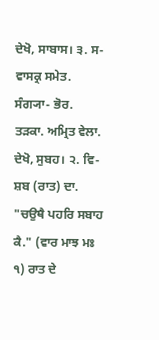ਦੇਖੋ, ਸਾਬਾਸ। ੩. ਸ- ਵਾਸਕ੍ਰ ਸਮੇਤ.
ਸੰਗ੍ਯਾ- ਭੋਰ. ਤੜਕਾ. ਅਮ੍ਰਿਤ ਵੇਲਾ. ਦੇਖੋ, ਸੁਬਹ। ੨. ਵਿ- ਸ਼ਬ (ਰਾਤ) ਦਾ. "ਚਉਥੈ ਪਹਰਿ ਸਬਾਹ ਕੈ." (ਵਾਰ ਮਾਝ ਮਃ ੧) ਰਾਤ ਦੇ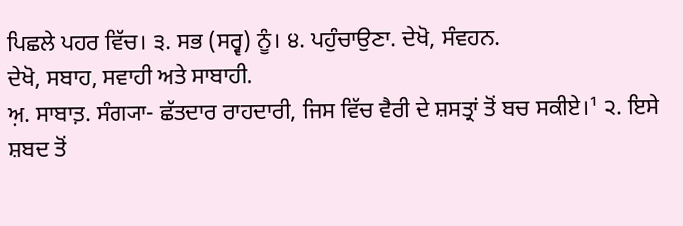ਪਿਛਲੇ ਪਹਰ ਵਿੱਚ। ੩. ਸਭ (ਸਰ੍ਵ) ਨੂੰ। ੪. ਪਹੁੰਚਾਉਣਾ. ਦੇਖੋ, ਸੰਵਹਨ.
ਦੇਖੋ, ਸਬਾਹ, ਸਵਾਹੀ ਅਤੇ ਸਾਬਾਹੀ.
ਅ਼. ਸਾਬਾਤ਼. ਸੰਗ੍ਯਾ- ਛੱਤਦਾਰ ਰਾਹਦਾਰੀ, ਜਿਸ ਵਿੱਚ ਵੈਰੀ ਦੇ ਸ਼ਸਤ੍ਰਾਂ ਤੋਂ ਬਚ ਸਕੀਏ।¹ ੨. ਇਸੇ ਸ਼ਬਦ ਤੋਂ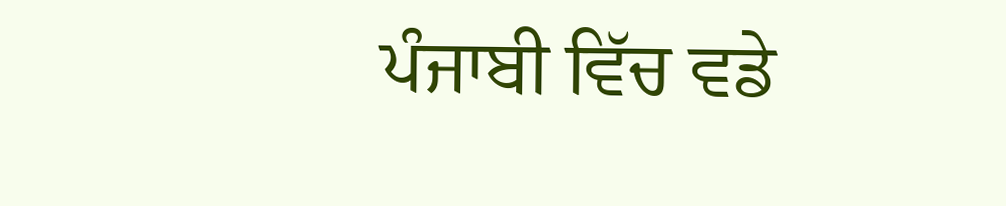ਪੰਜਾਬੀ ਵਿੱਚ ਵਡੇ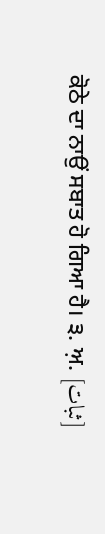ਕੋਠੇ ਦਾ ਨਾਉਂ ਸਬਾਤ ਹੋ ਗਿਆ ਹੈ। ੩. ਅ਼. [ثبات]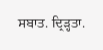ਸਬਾਤ. ਦ੍ਰਿੜ੍ਹਤਾ.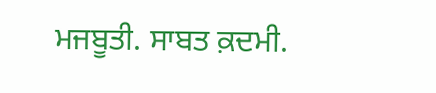ਮਜਬੂਤੀ. ਸਾਬਤ ਕ਼ਦਮੀ.